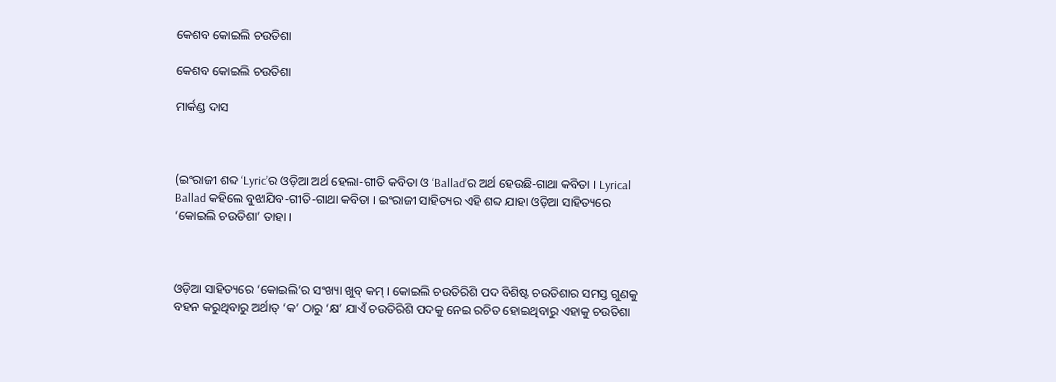କେଶବ କୋଇଲି ଚଉତିଶା

କେଶବ କୋଇଲି ଚଉତିଶା

ମାର୍କଣ୍ଡ ଦାସ



(ଇଂରାଜୀ ଶବ୍ଦ ‘Lyric’ର ଓଡ଼ିଆ ଅର୍ଥ ହେଲା-ଗୀତି କବିତା ଓ ‘Ballad’ର ଅର୍ଥ ହେଉଛି-ଗାଥା କବିତା । Lyrical Ballad କହିଲେ ବୁଝାଯିବ-ଗୀତି-ଗାଥା କବିତା । ଇଂରାଜୀ ସାହିତ୍ୟର ଏହି ଶବ୍ଦ ଯାହା ଓଡ଼ିଆ ସାହିତ୍ୟରେ ‘କୋଇଲି ଚଉତିଶା’ ତାହା ।



ଓଡ଼ିଆ ସାହିତ୍ୟରେ ‘କୋଇଲି’ର ସଂଖ୍ୟା ଖୁବ୍‌ କମ୍‌ । କୋଇଲି ଚଉତିରିଶି ପଦ ବିଶିଷ୍ଟ ଚଉତିଶାର ସମସ୍ତ ଗୁଣକୁ ବହନ କରୁଥିବାରୁ ଅର୍ଥାତ୍‌ ‘କ’ ଠାରୁ ‘କ୍ଷ’ ଯାଏଁ ଚଉତିରିଶି ପଦକୁ ନେଇ ରଚିତ ହୋଇଥିବାରୁ ଏହାକୁ ଚଉତିଶା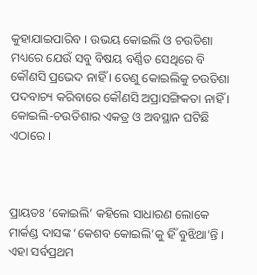କୁହାଯାଇପାରିବ । ଉଭୟ କୋଇଲି ଓ ଚଉତିଶା ମଧ୍ୟରେ ଯେଉଁ ସବୁ ବିଷୟ ବର୍ଣ୍ଣିତ ସେଥିରେ ବି କୌଣସି ପ୍ରଭେଦ ନାହିଁ । ତେଣୁ କୋଇଲିକୁ ଚଉତିଶା ପଦବାଚ୍ୟ କରିବାରେ କୌଣସି ଅପ୍ରାସଙ୍ଗିକତା ନାହିଁ । କୋଇଲି-ଚଉତିଶାର ଏକତ୍ର ଓ ଅବସ୍ଥାନ ଘଟିଛି ଏଠାରେ ।



ପ୍ରାୟତଃ ‘କୋଇଲି’ କହିଲେ ସାଧାରଣ ଲୋକେ ମାର୍କଣ୍ଡ ଦାସଙ୍କ ‘କେଶବ କୋଇଲି’କୁ ହିଁ ବୁଝିଥା’ନ୍ତି । ଏହା ସର୍ବପ୍ରଥମ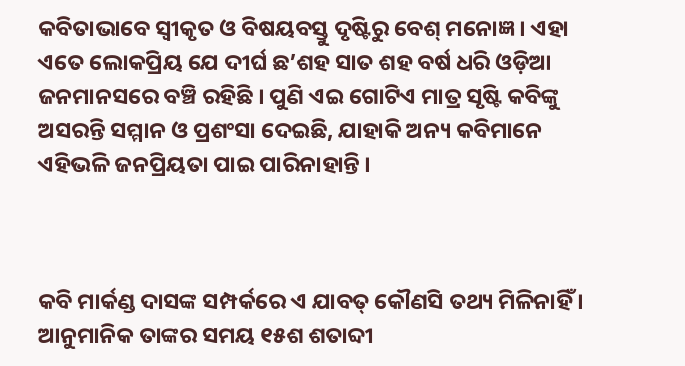କବିତାଭାବେ ସ୍ୱୀକୃତ ଓ ବିଷୟବସ୍ତୁ ଦୃଷ୍ଟିରୁ ବେଶ୍‌ ମନୋଜ୍ଞ । ଏହା ଏତେ ଲୋକପ୍ରିୟ ଯେ ଦୀର୍ଘ ଛ’ଶହ ସାତ ଶହ ବର୍ଷ ଧରି ଓଡ଼ିଆ ଜନମାନସରେ ବଞ୍ଚି ରହିଛି । ପୁଣି ଏଇ ଗୋଟିଏ ମାତ୍ର ସୃଷ୍ଟି କବିଙ୍କୁ ଅସରନ୍ତି ସମ୍ମାନ ଓ ପ୍ରଶଂସା ଦେଇଛି, ଯାହାକି ଅନ୍ୟ କବିମାନେ ଏହିଭଳି ଜନପ୍ରିୟତା ପାଇ ପାରିନାହାନ୍ତି ।



କବି ମାର୍କଣ୍ଡ ଦାସଙ୍କ ସମ୍ପର୍କରେ ଏ ଯାବତ୍‌ କୌଣସି ତଥ୍ୟ ମିଳିନାହିଁ । ଆନୁମାନିକ ତାଙ୍କର ସମୟ ୧୫ଶ ଶତାବ୍ଦୀ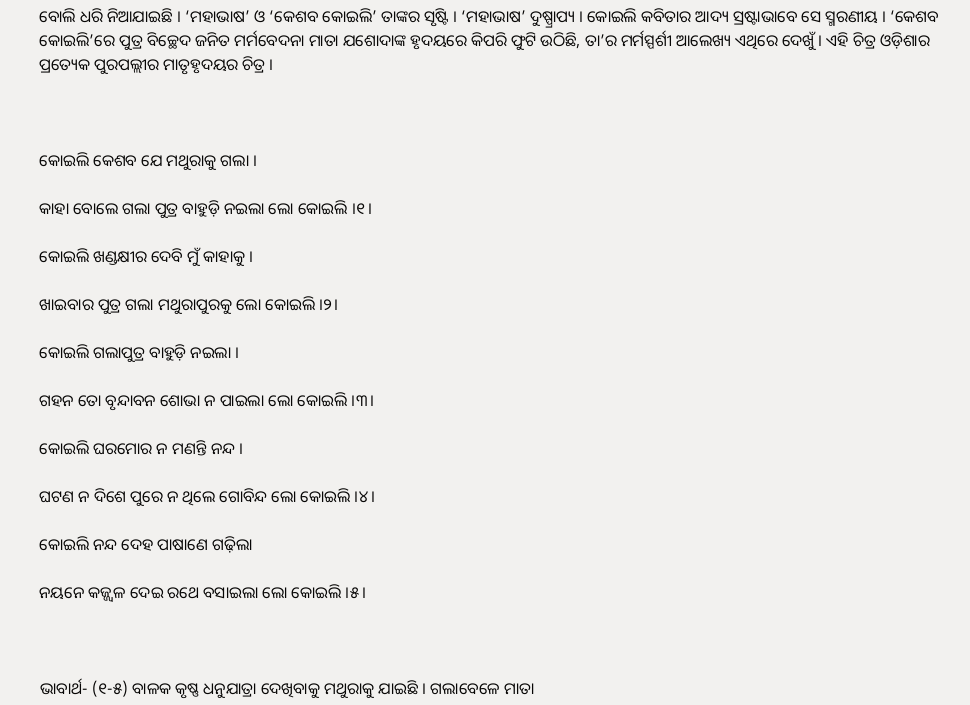ବୋଲି ଧରି ନିଆଯାଇଛି । ‘ମହାଭାଷ’ ଓ ‘କେଶବ କୋଇଲି’ ତାଙ୍କର ସୃଷ୍ଟି । ‘ମହାଭାଷ’ ଦୁଷ୍ପ୍ରାପ୍ୟ । କୋଇଲି କବିତାର ଆଦ୍ୟ ସ୍ରଷ୍ଟାଭାବେ ସେ ସ୍ମରଣୀୟ । ‘କେଶବ କୋଇଲି’ରେ ପୁତ୍ର ବିଚ୍ଛେଦ ଜନିତ ମର୍ମବେଦନା ମାତା ଯଶୋଦାଙ୍କ ହୃଦୟରେ କିପରି ଫୁଟି ଉଠିଛି, ତା’ର ମର୍ମସ୍ପର୍ଶୀ ଆଲେଖ୍ୟ ଏଥିରେ ଦେଖୁଁ । ଏହି ଚିତ୍ର ଓଡ଼ିଶାର ପ୍ରତ୍ୟେକ ପୁରପଲ୍ଲୀର ମାତୃହୃଦୟର ଚିତ୍ର ।



କୋଇଲି କେଶବ ଯେ ମଥୁରାକୁ ଗଲା ।

କାହା ବୋଲେ ଗଲା ପୁତ୍ର ବାହୁଡ଼ି ନଇଲା ଲୋ କୋଇଲି ।୧।

କୋଇଲି ଖଣ୍ଡକ୍ଷୀର ଦେବି ମୁଁ କାହାକୁ ।

ଖାଇବାର ପୁତ୍ର ଗଲା ମଥୁରାପୁରକୁ ଲୋ କୋଇଲି ।୨।

କୋଇଲି ଗଲାପୁତ୍ର ବାହୁଡ଼ି ନଇଲା ।

ଗହନ ତୋ ବୃନ୍ଦାବନ ଶୋଭା ନ ପାଇଲା ଲୋ କୋଇଲି ।୩।

କୋଇଲି ଘରମୋର ନ ମଣନ୍ତି ନନ୍ଦ ।

ଘଟଣ ନ ଦିଶେ ପୁରେ ନ ଥିଲେ ଗୋବିନ୍ଦ ଲୋ କୋଇଲି ।୪।

କୋଇଲି ନନ୍ଦ ଦେହ ପାଷାଣେ ଗଢ଼ିଲା

ନୟନେ କଜ୍ଜ୍ୱଳ ଦେଇ ରଥେ ବସାଇଲା ଲୋ କୋଇଲି ।୫।



ଭାବାର୍ଥ- (୧-୫) ବାଳକ କୃଷ୍ଣ ଧନୁଯାତ୍ରା ଦେଖିବାକୁ ମଥୁରାକୁ ଯାଇଛି । ଗଲାବେଳେ ମାତା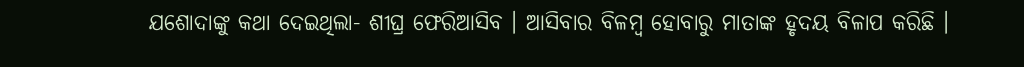ଯଶୋଦାଙ୍କୁ କଥା ଦେଇଥିଲା- ଶୀଘ୍ର ଫେରିଆସିବ । ଆସିବାର ବିଳମ୍ବ ହୋବାରୁ ମାତାଙ୍କ ହୃଦୟ ବିଳାପ କରିଛି ।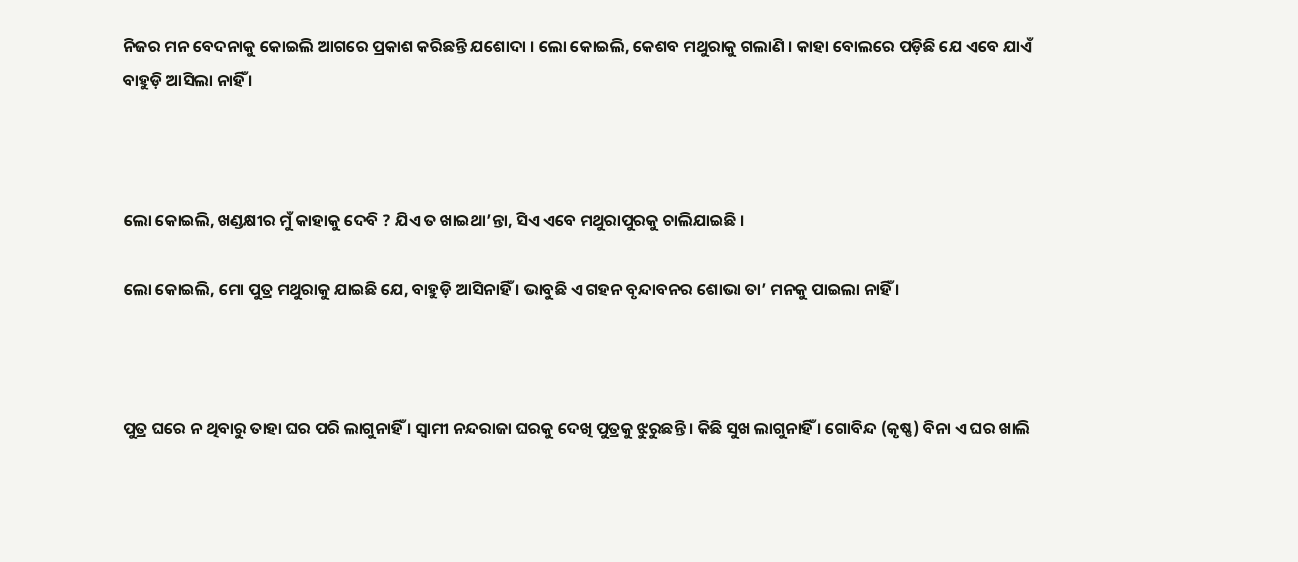ନିଜର ମନ ବେଦନାକୁ କୋଇଲି ଆଗରେ ପ୍ରକାଶ କରିଛନ୍ତି ଯଶୋଦା । ଲୋ କୋଇଲି, କେଶବ ମଥୁରାକୁ ଗଲାଣି । କାହା ବୋଲରେ ପଡ଼ିଛି ଯେ ଏବେ ଯାଏଁ ବାହୁଡ଼ି ଆସିଲା ନାହିଁ ।



ଲୋ କୋଇଲି, ଖଣ୍ଡକ୍ଷୀର ମୁଁ କାହାକୁ ଦେବି ? ଯିଏ ତ ଖାଇଥା’ନ୍ତା, ସିଏ ଏବେ ମଥୁରାପୁରକୁ ଚାଲିଯାଇଛି ।

ଲୋ କୋଇଲି, ମୋ ପୁତ୍ର ମଥୁରାକୁ ଯାଇଛି ଯେ, ବାହୁଡ଼ି ଆସିନାହିଁ । ଭାବୁଛି ଏ ଗହନ ବୃନ୍ଦାବନର ଶୋଭା ତା’ ମନକୁ ପାଇଲା ନାହିଁ ।



ପୁତ୍ର ଘରେ ନ ଥିବାରୁ ତାହା ଘର ପରି ଲାଗୁନାହିଁ । ସ୍ୱାମୀ ନନ୍ଦରାଜା ଘରକୁ ଦେଖି ପୁତ୍ରକୁ ଝୁରୁଛନ୍ତି । କିଛି ସୁଖ ଲାଗୁନାହିଁ । ଗୋବିନ୍ଦ (କୃଷ୍ଣ) ବିନା ଏ ଘର ଖାଲି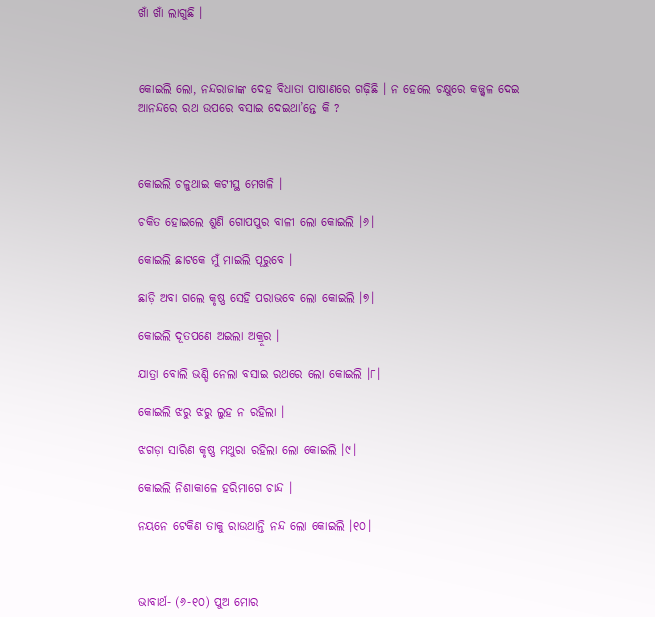ଖାଁ ଖାଁ ଲାଗୁଛି ।



କୋଇଲି ଲୋ, ନନ୍ଦରାଜାଙ୍କ ଦେହ ବିଧାତା ପାଷାଣରେ ଗଢ଼ିଛି । ନ ହେଲେ ଚକ୍ଷୁରେ କଜ୍ଜ୍ୱଳ ଦେଇ ଆନନ୍ଦରେ ରଥ ଉପରେ ବସାଇ ଦେଇଥା’ନ୍ତେ କି ?



କୋଇଲି ଚଳୁଥାଇ କଟୀସ୍ଥ ମେଖଳି ।

ଚକିତ ହୋଇଲେ ଶୁଣି ଗୋପପୁର ବାଳୀ ଲୋ କୋଇଲି ।୬।

କୋଇଲି ଛାଟକେ ମୁଁ ମାଇଲି ପୂରୁବେ ।

ଛାଡ଼ି ଅବା ଗଲେ କୃଷ୍ଣ ସେହି ପରାଭବେ ଲୋ କୋଇଲି ।୭।

କୋଇଲି ଦୂତପଣେ ଅଇଲା ଅକ୍ରୂର ।

ଯାତ୍ରା ବୋଲି ଭଣ୍ଡି ନେଲା ବସାଇ ରଥରେ ଲୋ କୋଇଲି ।୮।

କୋଇଲି ଝରୁ ଝରୁ ଲୁହ ନ ରହିଲା ।

ଝଗଡ଼ା ସାରିଣ କୃଷ୍ଣ ମଥୁରା ରହିଲା ଲୋ କୋଇଲି ।୯।

କୋଇଲି ନିଶାକାଳେ ହରିମାଗେ ଚାନ୍ଦ ।

ନୟନେ ଟେକିଣ ତାକୁ ରାଉଥାନ୍ତି ନନ୍ଦ ଲୋ କୋଇଲି ।୧୦।



ଭାବାର୍ଥ- (୬-୧୦) ପୁଅ ମୋର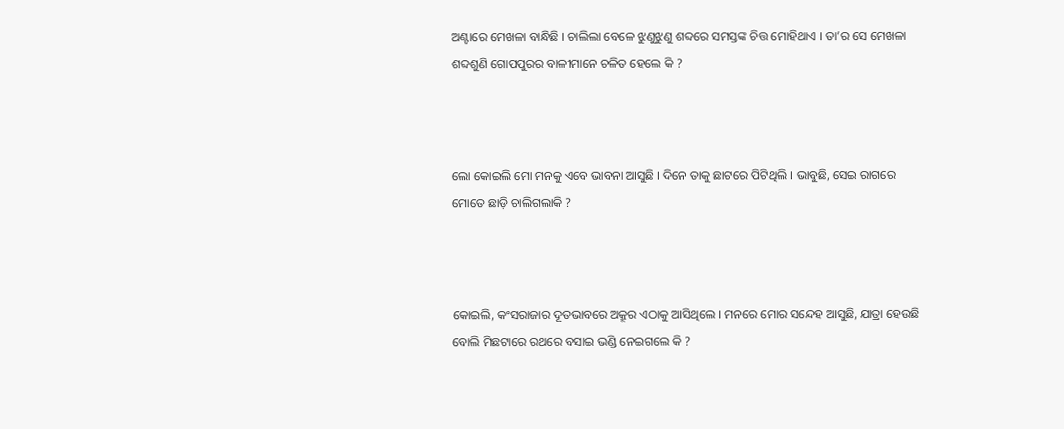ଅଣ୍ଟାରେ ମେଖଳା ବାନ୍ଧିଛି । ଚାଲିଲା ବେଳେ ଝୁଣୁଝୁଣୁ ଶବ୍ଦରେ ସମସ୍ତଙ୍କ ଚିତ୍ତ ମୋହିଥାଏ । ତା’ର ସେ ମେଖଳା ଶବ୍ଦଶୁଣି ଗୋପପୁରର ବାଳୀମାନେ ଚଳିତ ହେଲେ କି ?



ଲୋ କୋଇଲି ମୋ ମନକୁ ଏବେ ଭାବନା ଆସୁଛି । ଦିନେ ତାକୁ ଛାଟରେ ପିଟିଥିଲି । ଭାବୁଛି, ସେଇ ରାଗରେ ମୋତେ ଛାଡ଼ି ଚାଲିଗଲାକି ?



କୋଇଲି, କଂସରାଜାର ଦୂତଭାବରେ ଅକ୍ରୂର ଏଠାକୁ ଆସିଥିଲେ । ମନରେ ମୋର ସନ୍ଦେହ ଆସୁଛି, ଯାତ୍ରା ହେଉଛି ବୋଲି ମିଛଟାରେ ରଥରେ ବସାଇ ଭଣ୍ଡି ନେଇଗଲେ କି ?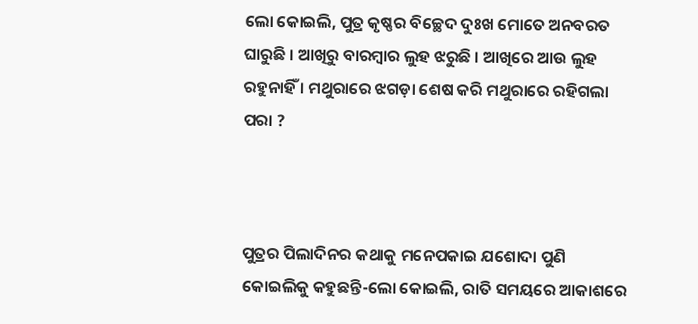ଲୋ କୋଇଲି, ପୁତ୍ର କୃଷ୍ଣର ବିଚ୍ଛେଦ ଦୁଃଖ ମୋତେ ଅନବରତ ଘାରୁଛି । ଆଖିରୁ ବାରମ୍ବାର ଲୁହ ଝରୁଛି । ଆଖିରେ ଆଉ ଲୁହ ରହୁନାହିଁ । ମଥୁରାରେ ଝଗଡ଼ା ଶେଷ କରି ମଥୁରାରେ ରହିଗଲା ପରା ?



ପୁତ୍ରର ପିଲାଦିନର କଥାକୁ ମନେପକାଇ ଯଶୋଦା ପୁଣି କୋଇଲିକୁ କହୁଛନ୍ତି-ଲୋ କୋଇଲି, ରାତି ସମୟରେ ଆକାଶରେ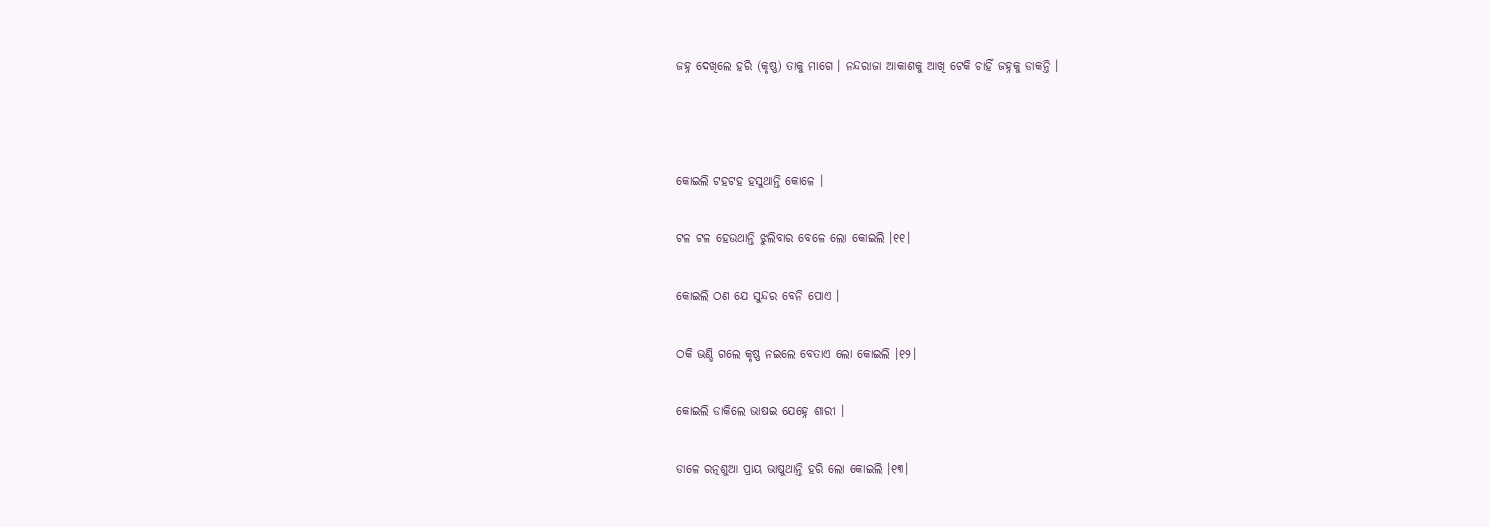ଜହ୍ନ ଦେଖିଲେ ହରି (କୃଷ୍ଣ) ତାକୁ ମାଗେ । ନନ୍ଦରାଜା ଆକାଶକୁ ଆଖି ଟେକି ଚାହିଁ ଜହ୍ନକୁ ଡାକନ୍ତି ।



କୋଇଲି ଟହଟହ ହସୁଥାନ୍ତି କୋଳେ ।

ଟଳ ଟଳ ହେଉଥାନ୍ତି ଝୁଲିବାର ବେଳେ ଲୋ କୋଇଲି ।୧୧।

କୋଇଲି ଠଣ ଯେ ସୁନ୍ଦର ବେନି ପୋଏ ।

ଠକି ଭଣ୍ଡି ଗଲେ କୃଷ୍ଣ ନଇଲେ ବେତାଏ ଲୋ କୋଇଲି ।୧୨।

କୋଇଲି ଡାକିଲେ ଭାଷଇ ଯେହ୍ନେ ଶାରୀ ।

ଡାଳେ ରତ୍ନଶୁଆ ପ୍ରାୟ ଭାଷୁଥାନ୍ତି ହରି ଲୋ କୋଇଲି ।୧୩।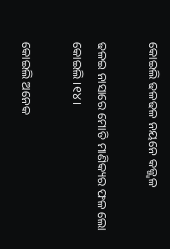କୋଇଲି ଢଳଢଳ ନୟନେ କଜ୍ଜ୍ୱଳ

ଢଳଇ ନାସାରେ ମୋତି ମାଣିକ୍ୟର ଫଳ ଲୋ କୋଇଲି ।୧୪।

କୋଇଲି ଅନେକ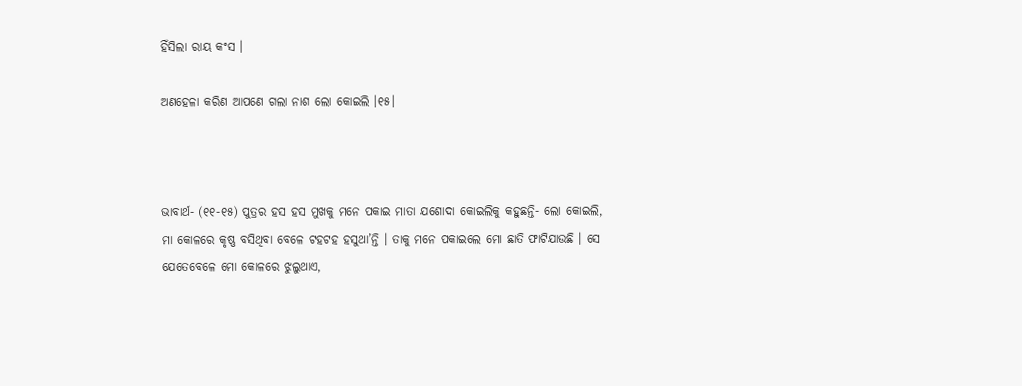ହିଁସିଲା ରାୟ କଂସ ।

ଅଣହେଳା କରିଣ ଆପଣେ ଗଲା ନାଶ ଲୋ କୋଇଲି ।୧୫।



ଭାବାର୍ଥ- (୧୧-୧୫) ପୁତ୍ରର ହସ ହସ ମୁଖକୁ ମନେ ପକାଇ ମାତା ଯଶୋଦା କୋଇଲିକୁ କହୁଛନ୍ତି- ଲୋ କୋଇଲି, ମା କୋଳରେ କୃଷ୍ଣ ବସିଥିବା ବେଳେ ଟହଟହ ହସୁଥା’ନ୍ତି । ତାକୁ ମନେ ପକାଇଲେ ମୋ ଛାତି ଫାଟିଯାଉଛି । ସେ ଯେତେବେଳେ ମୋ କୋଳରେ ଝୁଲୁଥାଏ,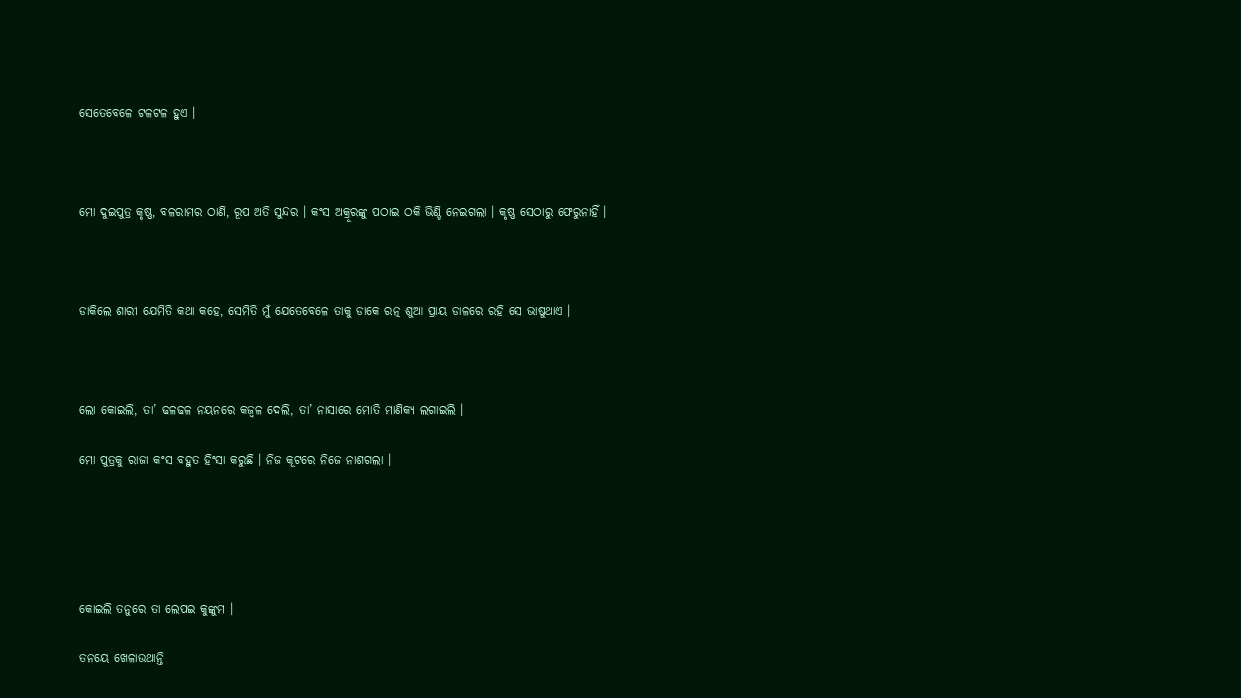ସେତେବେଳେ ଟଳଟଳ ହୁଏ ।



ମୋ ଦୁଇପୁତ୍ର କୃଷ୍ଣ, ବଳରାମର ଠାଣି, ରୂପ ଅତି ସୁନ୍ଦର । କଂସ ଅକ୍ରୂରଙ୍କୁ ପଠାଇ ଠକି ଭିଣ୍ଡି ନେଇଗଲା । କୃଷ୍ଣ ସେଠାରୁ ଫେରୁନାହିଁ ।



ଡାକିଲେ ଶାରୀ ଯେମିତି କଥା କହେ, ସେମିତି ମୁଁ ଯେତେବେଳେ ତାକୁ ଡାକେ ରତ୍ନ ଶୁଆ ପ୍ରାୟ ଡାଳରେ ରହି ସେ ଭାଷୁଥାଏ ।



ଲୋ କୋଇଲି, ତା’ ଢଳଢଳ ନୟନରେ କଜ୍ୱଳ ଦେଲି, ତା’ ନାସାରେ ମୋତି ମାଣିକ୍ୟ ଲଗାଇଲି ।

ମୋ ପୁତ୍ରକୁ ରାଜା କଂସ ବହୁତ ହିଂସା କରୁଛି । ନିଜ କୂଟରେ ନିଜେ ନାଶଗଲା ।





କୋଇଲି ତନୁରେ ତା ଲେପଇ କୁଙ୍କୁମ ।

ତନୟେ ଖେଳାଉଥାନ୍ତି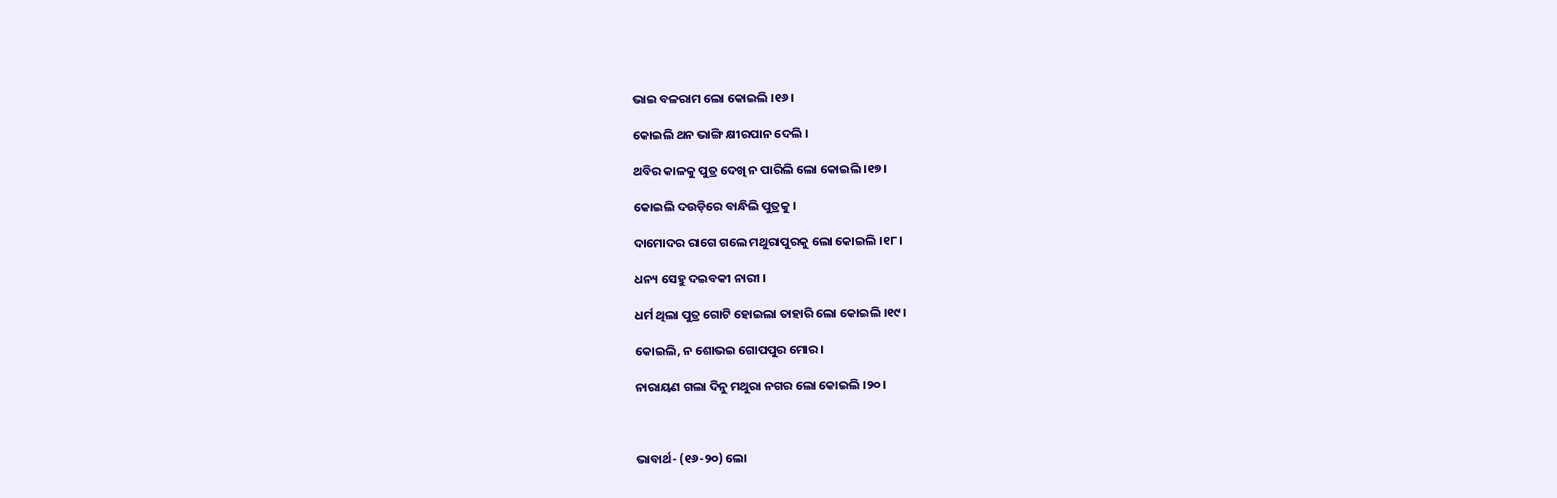ଭାଇ ବଳରାମ ଲୋ କୋଇଲି ।୧୬।

କୋଇଲି ଥନ ଭାଙ୍ଗି କ୍ଷୀରପାନ ଦେଲି ।

ଥବିର କାଳକୁ ପୁତ୍ର ଦେଖି ନ ପାରିଲି ଲୋ କୋଇଲି ।୧୭।

କୋଇଲି ଦଉଡ଼ିରେ ବାନ୍ଧିଲି ପୁତ୍ରକୁ ।

ଦାମୋଦର ରାଗେ ଗଲେ ମଥୁରାପୁରକୁ ଲୋ କୋଇଲି ।୧୮।

ଧନ୍ୟ ସେହୁ ଦଇବକୀ ନାରୀ ।

ଧର୍ମ ଥିଲା ପୁତ୍ର ଗୋଟି ହୋଇଲା ତାହାରି ଲୋ କୋଇଲି ।୧୯।

କୋଇଲି, ନ ଶୋଭଇ ଗୋପପୁର ମୋର ।

ନାରାୟଣ ଗଲା ଦିନୁ ମଥୁରା ନଗର ଲୋ କୋଇଲି ।୨୦।



ଭାବାର୍ଥ- (୧୬-୨୦) ଲୋ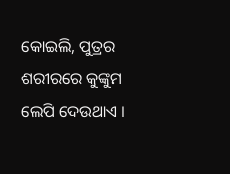କୋଇଲି, ପୁତ୍ରର ଶରୀରରେ କୁଙ୍କୁମ ଲେପି ଦେଉଥାଏ ।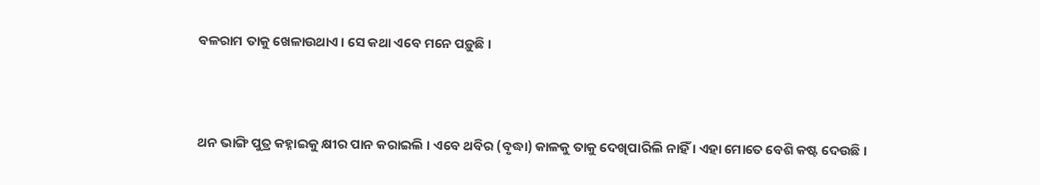ବଳରାମ ତାକୁ ଖେଳାଉଥାଏ । ସେ କଥା ଏବେ ମନେ ପଡ଼ୁଛି ।



ଥନ ଭାଙ୍ଗି ପୁତ୍ର କହ୍ନାଇକୁ କ୍ଷୀର ପାନ କରାଇଲି । ଏବେ ଥବିର (ବୃଦ୍ଧା) କାଳକୁ ତାକୁ ଦେଖିପାରିଲି ନାହିଁ । ଏହା ମୋତେ ବେଶି କଷ୍ଟ ଦେଉଛି ।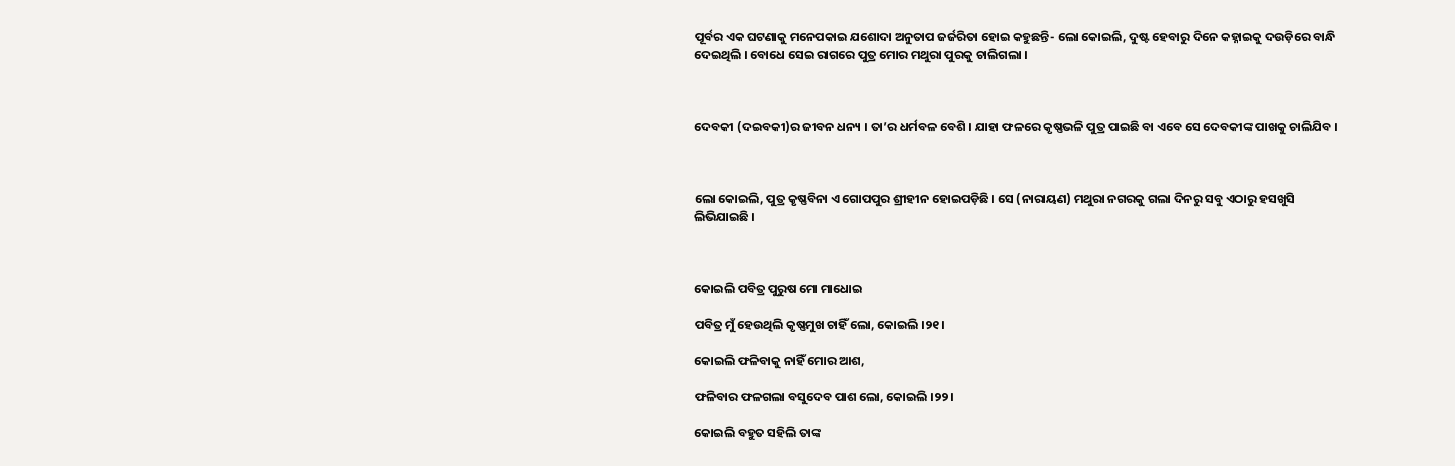ପୂର୍ବର ଏକ ଘଟଣାକୁ ମନେପକାଇ ଯଶୋଦା ଅନୁତାପ ଜର୍ଜରିତା ହୋଇ କହୁଛନ୍ତି- ଲୋ କୋଇଲି, ଦୁଷ୍ଟ ହେବାରୁ ଦିନେ କହ୍ନାଇକୁ ଦଉଡ଼ିରେ ବାନ୍ଧି ଦେଇଥିଲି । ବୋଧେ ସେଇ ରାଗରେ ପୁତ୍ର ମୋର ମଥୁରା ପୁରକୁ ଚାଲିଗଲା ।



ଦେବକୀ (ଦଇବକୀ)ର ଜୀବନ ଧନ୍ୟ । ତା’ର ଧର୍ମବଳ ବେଶି । ଯାହା ଫଳରେ କୃଷ୍ଣଭଳି ପୁତ୍ର ପାଇଛି ବା ଏବେ ସେ ଦେବକୀଙ୍କ ପାଖକୁ ଚାଲିଯିବ ।



ଲୋ କୋଇଲି, ପୁତ୍ର କୃଷ୍ଣବିନା ଏ ଗୋପପୁର ଶ୍ରୀହୀନ ହୋଇପଡ଼ିଛି । ସେ (ନାରାୟଣ) ମଥୁରା ନଗରକୁ ଗଲା ଦିନରୁ ସବୁ ଏଠାରୁ ହସଖୁସି ଲିଭିଯାଇଛି ।



କୋଇଲି ପବିତ୍ର ପୁରୁଷ ମୋ ମାଧୋଇ

ପବିତ୍ର ମୁଁ ହେଉଥିଲି କୃଷ୍ଣମୁଖ ଚାହିଁ ଲୋ, କୋଇଲି ।୨୧।

କୋଇଲି ଫଳିବାକୁ ନାହିଁ ମୋର ଆଶ,

ଫଳିବାର ଫଳଗଲା ବସୁଦେବ ପାଶ ଲୋ, କୋଇଲି ।୨୨।

କୋଇଲି ବହୁତ ସହିଲି ତାଙ୍କ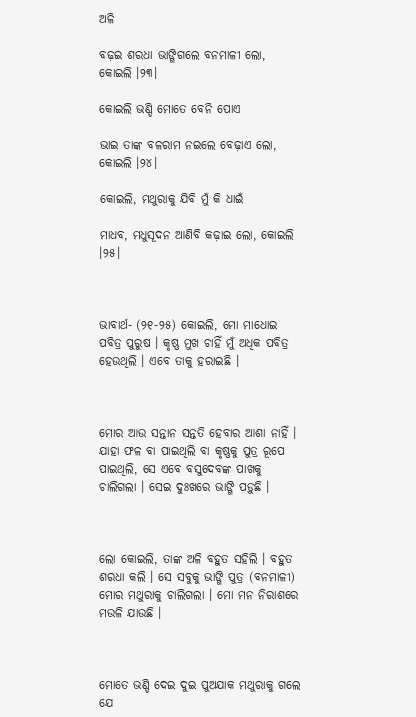ଅଳି

ବଢ଼ଇ ଶରଧା ଭାଙ୍ଗିଗଲେ ବନମାଳୀ ଲୋ, କୋଇଲି ।୨୩।

କୋଇଲି ଭଣ୍ଡି ମୋତେ ବେନି ପୋଏ

ଭାଇ ତାଙ୍କ ବଳରାମ ନଇଲେ ବେଢ଼ାଏ ଲୋ, କୋଇଲି ।୨୪।

କୋଇଲି, ମଥୁରାକୁ ଯିବି ମୁଁ କି ଧାଇଁ

ମାଧବ, ମଧୁସୂଦନ ଆଣିବି କଢ଼ାଇ ଲୋ, କୋଇଲି ।୨୫।



ଭାବାର୍ଥ- (୨୧-୨୫) କୋଇଲି, ମୋ ମାଧୋଇ ପବିତ୍ର ପୁରୁଷ । କୃଷ୍ଣ ମୁଖ ଚାହିଁ ମୁଁ ଅଧିକ ପବିତ୍ର ହେଉଥିଲି । ଏବେ ତାକୁ ହରାଇଛି ।



ମୋର ଆଉ ସନ୍ତାନ ସନ୍ତତି ହେବାର ଆଶା ନାହିଁ । ଯାହା ଫଳ ବା ପାଇଥିଲି ବା କୃଷ୍ଣକୁ ପୁତ୍ର ରୂପେ ପାଇଥିଲି, ସେ ଏବେ ବସୁଦେବଙ୍କ ପାଖକୁ ଚାଲିଗଲା । ସେଇ ଦୁଃଖରେ ଭାଙ୍ଗି ପଡ଼ୁଛି ।



ଲୋ କୋଇଲି, ତାଙ୍କ ଅଳି ବହୁତ ସହିଲି । ବହୁତ ଶରଧା କଲି । ସେ ସବୁକୁ ଭାଙ୍ଗି ପୁତ୍ର (ବନମାଳୀ) ମୋର ମଥୁରାକୁ ଚାଲିଗଲା । ମୋ ମନ ନିରାଶରେ ମଉଳି ଯାଉଛି ।



ମୋତେ ଭଣ୍ଡି ଦେଇ ଦୁଇ ପୁଅଯାକ ମଥୁରାକୁ ଗଲେ ଯେ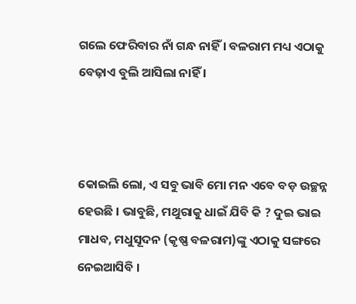ଗଲେ ଫେରିବାର ନାଁ ଗନ୍ଧ ନାହିଁ । ବଳରାମ ମଧ୍ୟ ଏଠାକୁ ବେଢ଼ାଏ ବୁଲି ଆସିଲା ନାହିଁ ।



କୋଇଲି ଲୋ, ଏ ସବୁ ଭାବି ମୋ ମନ ଏବେ ବଡ଼ ଉଚ୍ଛନ୍ନ ହେଉଛି । ଭାବୁଛି, ମଥୁରାକୁ ଧାଇଁ ଯିବି କି ? ଦୁଇ ଭାଇ ମାଧବ, ମଧୁସୂଦନ (କୃଷ୍ଣ ବଳରାମ)ଙ୍କୁ ଏଠାକୁ ସଙ୍ଗରେ ନେଇଆସିବି ।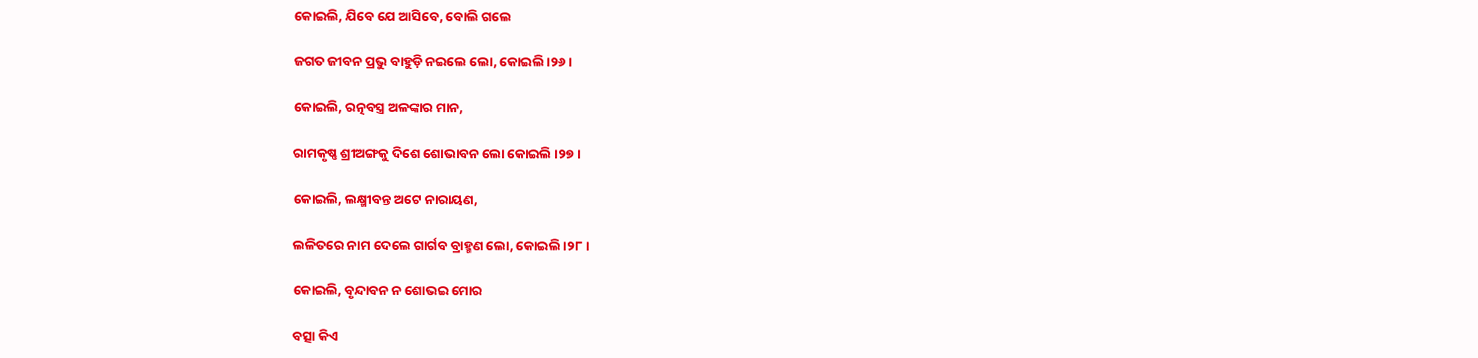କୋଇଲି, ଯିବେ ଯେ ଆସିବେ, ବୋଲି ଗଲେ

ଜଗତ ଜୀବନ ପ୍ରଭୁ ବାହୁଡ଼ି ନଇଲେ ଲୋ, କୋଇଲି ।୨୬।

କୋଇଲି, ରତ୍ନବସ୍ତ୍ର ଅଳଙ୍କାର ମାନ,

ରାମକୃଷ୍ଣ ଶ୍ରୀଅଙ୍ଗକୁ ଦିଶେ ଶୋଭାବନ ଲୋ କୋଇଲି ।୨୭।

କୋଇଲି, ଲକ୍ଷ୍ମୀବନ୍ତ ଅଟେ ନାରାୟଣ,

ଲଳିତରେ ନାମ ଦେଲେ ଗାର୍ଗବ ବ୍ରାହ୍ମଣ ଲୋ, କୋଇଲି ।୨୮।

କୋଇଲି, ବୃନ୍ଦାବନ ନ ଶୋଭଇ ମୋର

ବତ୍ସା କିଏ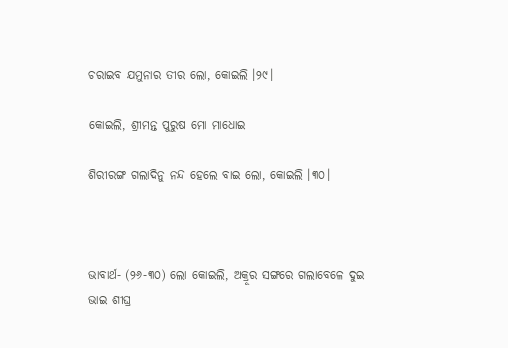ଚରାଇବ ଯମୁନାର ତୀର ଲୋ, କୋଇଲି ।୨୯।

କୋଇଲି, ଶ୍ରୀମନ୍ତ ପୁରୁଷ ମୋ ମାଧୋଇ

ଶିରୀରଙ୍ଗ ଗଲାଦିନୁ ନନ୍ଦ ହେଲେ ବାଇ ଲୋ, କୋଇଲି ।୩୦।



ଭାବାର୍ଥ- (୨୬-୩୦) ଲୋ କୋଇଲି, ଅକ୍ରୂର ସଙ୍ଗରେ ଗଲାବେଳେ ଦୁଇ ଭାଇ ଶୀଘ୍ର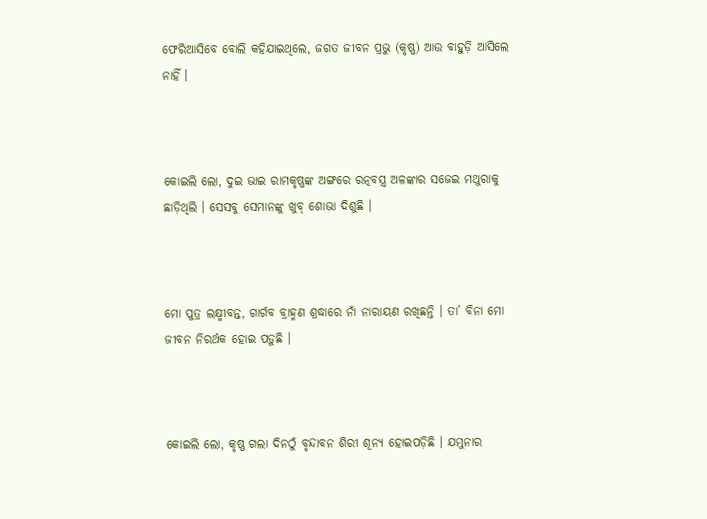ଫେରିଆସିବେ ବୋଲି କହିଯାଇଥିଲେ, ଜଗତ ଜୀବନ ପ୍ରଭୁ (କୃଷ୍ଣ) ଆଉ ବାହୁଡ଼ି ଆସିଲେ ନାହିଁ ।



କୋଇଲି ଲୋ, ଦୁଇ ଭାଇ ରାମକୃଷ୍ଣଙ୍କ ଅଙ୍ଗରେ ରତ୍ନବସ୍ତ୍ର ଅଳଙ୍କାର ସଜେଇ ମଥୁରାକୁ ଛାଡ଼ିଥିଲି । ସେସବୁ ସେମାନଙ୍କୁ ଖୁବ୍‌ ଶୋଭା ଦିଶୁଛି ।



ମୋ ପୁତ୍ର ଲକ୍ଷ୍ମୀବନ୍ତ, ଗାର୍ଗବ ବ୍ରାହ୍ମଣ ଶ୍ରଦ୍ଧାରେ ନାଁ ନାରାୟଣ ରଖିଛନ୍ତି । ତା’ ବିନା ମୋ ଜୀବନ ନିରର୍ଥକ ହୋଇ ପଡ଼ୁଛି ।



କୋଇଲି ଲୋ, କୃଷ୍ଣ ଗଲା ଦିନଠୁଁ ବୃନ୍ଦାବନ ଶିରୀ ଶୂନ୍ୟ ହୋଇପଡ଼ିଛି । ଯମୁନାର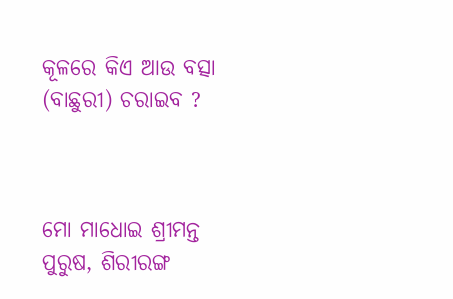କୂଳରେ କିଏ ଆଉ ବତ୍ସା (ବାଛୁରୀ) ଚରାଇବ ?



ମୋ ମାଧୋଇ ଶ୍ରୀମନ୍ତ ପୁରୁଷ, ଶିରୀରଙ୍ଗ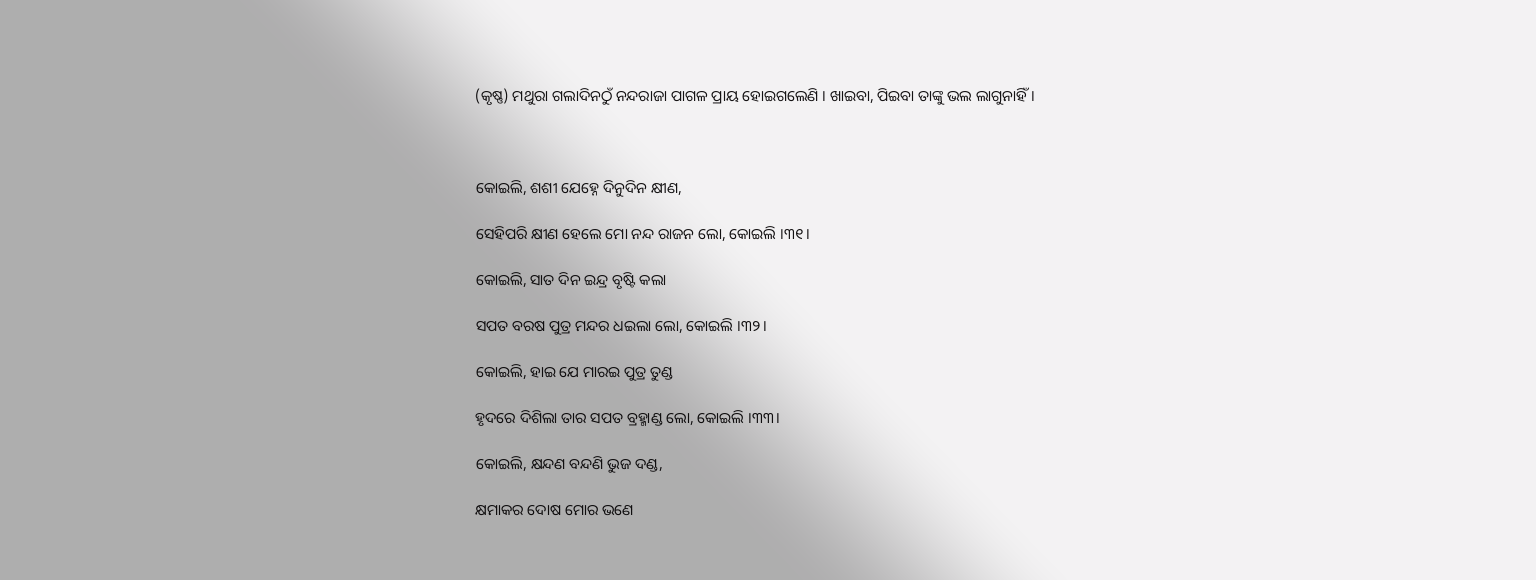(କୃଷ୍ଣ) ମଥୁରା ଗଲାଦିନଠୁଁ ନନ୍ଦରାଜା ପାଗଳ ପ୍ରାୟ ହୋଇଗଲେଣି । ଖାଇବା, ପିଇବା ତାଙ୍କୁ ଭଲ ଲାଗୁନାହିଁ ।



କୋଇଲି, ଶଶୀ ଯେହ୍ନେ ଦିନୁଦିନ କ୍ଷୀଣ,

ସେହିପରି କ୍ଷୀଣ ହେଲେ ମୋ ନନ୍ଦ ରାଜନ ଲୋ, କୋଇଲି ।୩୧।

କୋଇଲି, ସାତ ଦିନ ଇନ୍ଦ୍ର ବୃଷ୍ଟି କଲା

ସପତ ବରଷ ପୁତ୍ର ମନ୍ଦର ଧଇଲା ଲୋ, କୋଇଲି ।୩୨।

କୋଇଲି, ହାଇ ଯେ ମାରଇ ପୁତ୍ର ତୁଣ୍ଡ

ହୃଦରେ ଦିଶିଲା ତାର ସପତ ବ୍ରହ୍ମାଣ୍ଡ ଲୋ, କୋଇଲି ।୩୩।

କୋଇଲି, କ୍ଷନ୍ଦଣ ବନ୍ଦଣି ଭୁଜ ଦଣ୍ଡ,

କ୍ଷମାକର ଦୋଷ ମୋର ଭଣେ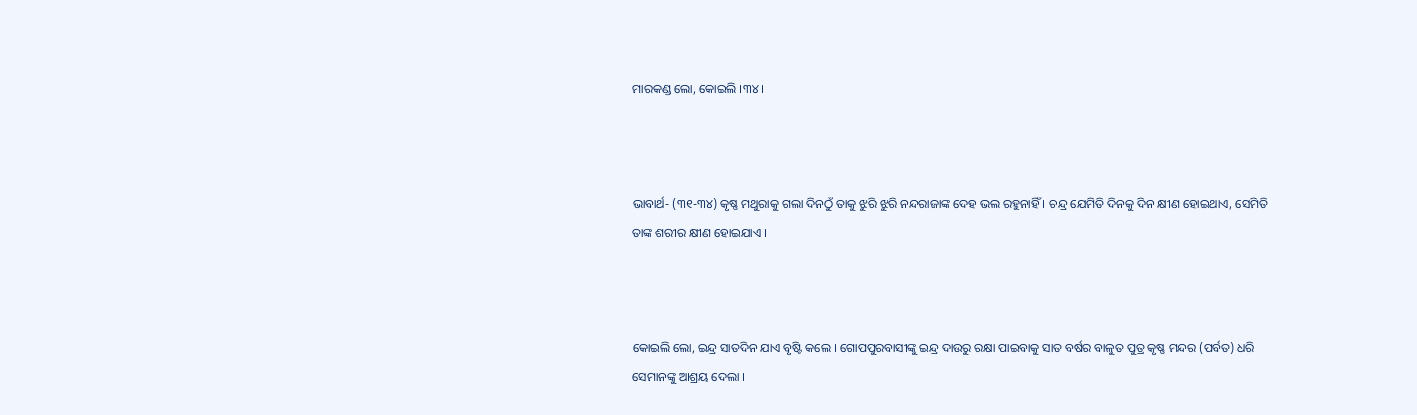ମାରକଣ୍ଡ ଲୋ, କୋଇଲି ।୩୪।



ଭାବାର୍ଥ- (୩୧-୩୪) କୃଷ୍ଣ ମଥୁରାକୁ ଗଲା ଦିନଠୁଁ ତାକୁ ଝୁରି ଝୁରି ନନ୍ଦରାଜାଙ୍କ ଦେହ ଭଲ ରହୁନାହିଁ । ଚନ୍ଦ୍ର ଯେମିତି ଦିନକୁ ଦିନ କ୍ଷୀଣ ହୋଇଥାଏ, ସେମିତି ତାଙ୍କ ଶରୀର କ୍ଷୀଣ ହୋଇଯାଏ ।



କୋଇଲି ଲୋ, ଇନ୍ଦ୍ର ସାତଦିନ ଯାଏ ବୃଷ୍ଟି କଲେ । ଗୋପପୁରବାସୀଙ୍କୁ ଇନ୍ଦ୍ର ଦାଉରୁ ରକ୍ଷା ପାଇବାକୁ ସାତ ବର୍ଷର ବାଳୁତ ପୁତ୍ର କୃଷ୍ଣ ମନ୍ଦର (ପର୍ବତ) ଧରି ସେମାନଙ୍କୁ ଆଶ୍ରୟ ଦେଲା ।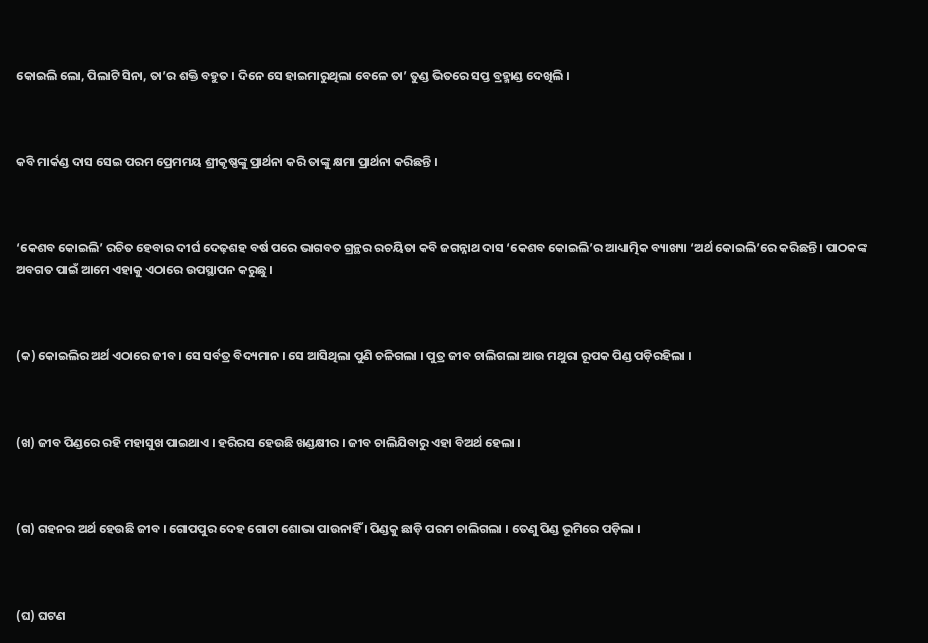କୋଇଲି ଲୋ, ପିଲାଟି ସିନା, ତା’ର ଶକ୍ତି ବହୁତ । ଦିନେ ସେ ହାଇମାରୁଥିଲା ବେଳେ ତା’ ତୁଣ୍ଡ ଭିତରେ ସପ୍ତ ବ୍ରହ୍ମାଣ୍ଡ ଦେଖିଲି ।



କବି ମାର୍କଣ୍ଡ ଦାସ ସେଇ ପରମ ପ୍ରେମମୟ ଶ୍ରୀକୃଷ୍ଣଙ୍କୁ ପ୍ରାର୍ଥନା କରି ତାଙ୍କୁ କ୍ଷମା ପ୍ରାର୍ଥନା କରିଛନ୍ତି ।



‘କେଶବ କୋଇଲି’ ରଚିତ ହେବାର ଦୀର୍ଘ ଦେଢ଼ଶହ ବର୍ଷ ପରେ ଭାଗବତ ଗ୍ରନ୍ଥର ରଚୟିତା କବି ଜଗନ୍ନାଥ ଦାସ ‘କେଶବ କୋଇଲି’ର ଆଧ୍ୟାତ୍ମିକ ବ୍ୟାଖ୍ୟା ‘ଅର୍ଥ କୋଇଲି’ରେ କରିଛନ୍ତି । ପାଠକଙ୍କ ଅବଗତ ପାଇଁ ଆମେ ଏହାକୁ ଏଠାରେ ଉପସ୍ଥାପନ କରୁଛୁ ।



(କ) କୋଇଲିର ଅର୍ଥ ଏଠାରେ ଜୀବ । ସେ ସର୍ବତ୍ର ବିଦ୍ୟମାନ । ସେ ଆସିଥିଲା ପୁଣି ଚଳିଗଲା । ପୁତ୍ର ଜୀବ ଚାଲିଗଲା ଆଉ ମଥୁରା ରୂପକ ପିଣ୍ଡ ପଡ଼ିରହିଲା ।



(ଖ) ଜୀବ ପିଣ୍ଡରେ ରହି ମହାସୁଖ ପାଇଥାଏ । ହରିରସ ହେଉଛି ଖଣ୍ଡକ୍ଷୀର । ଜୀବ ଚାଲିଯିବାରୁ ଏହା ବିଅର୍ଥ ହେଲା ।



(ଗ) ଗହନର ଅର୍ଥ ହେଉଛି ଜୀବ । ଗୋପପୁର ଦେହ ଗୋଟା ଶୋଭା ପାଉନାହିଁ । ପିଣ୍ଡକୁ ଛାଡ଼ି ପରମ ଚାଲିଗଲା । ତେଣୁ ପିଣ୍ଡ ଭୂମିରେ ପଡ଼ିଲା ।



(ଘ) ଘଟଣ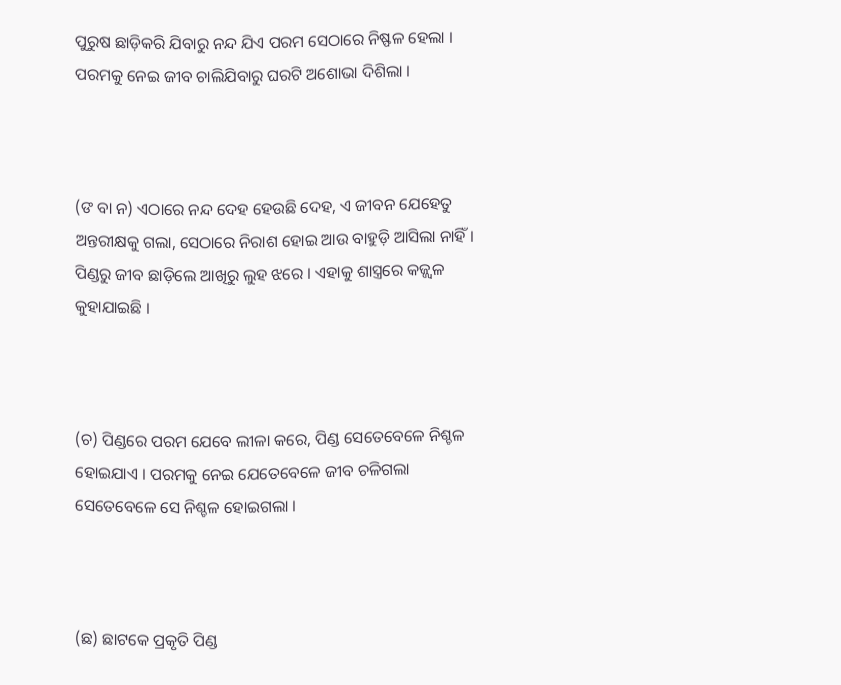ପୁରୁଷ ଛାଡ଼ିକରି ଯିବାରୁ ନନ୍ଦ ଯିଏ ପରମ ସେଠାରେ ନିଷ୍ଫଳ ହେଲା । ପରମକୁ ନେଇ ଜୀବ ଚାଲିଯିବାରୁ ଘରଟି ଅଶୋଭା ଦିଶିଲା ।



(ଙ ବା ନ) ଏଠାରେ ନନ୍ଦ ଦେହ ହେଉଛି ଦେହ, ଏ ଜୀବନ ଯେହେତୁ ଅନ୍ତରୀକ୍ଷକୁ ଗଲା, ସେଠାରେ ନିରାଶ ହୋଇ ଆଉ ବାହୁଡ଼ି ଆସିଲା ନାହିଁ । ପିଣ୍ଡରୁ ଜୀବ ଛାଡ଼ିଲେ ଆଖିରୁ ଲୁହ ଝରେ । ଏହାକୁ ଶାସ୍ତ୍ରରେ କଜ୍ଜ୍ୱଳ କୁହାଯାଇଛି ।



(ଚ) ପିଣ୍ଡରେ ପରମ ଯେବେ ଲୀଳା କରେ, ପିଣ୍ଡ ସେତେବେଳେ ନିଶ୍ଚଳ ହୋଇଯାଏ । ପରମକୁ ନେଇ ଯେତେବେଳେ ଜୀବ ଚଳିଗଲା ସେତେବେଳେ ସେ ନିଶ୍ଚଳ ହୋଇଗଲା ।



(ଛ) ଛାଟକେ ପ୍ରକୃତି ପିଣ୍ଡ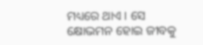ମଧ୍ୟରେ ଥାଏ । ସେ କ୍ଷୋଭମନ ହୋଇ ଜୀବକୁ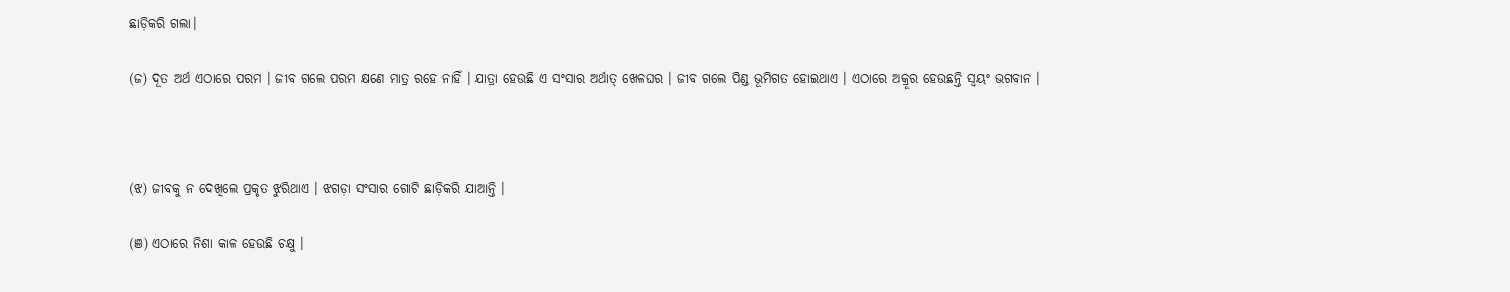ଛାଡ଼ିକରି ଗଲା।

(ଜ) ଦୂତ ଅର୍ଥ ଏଠାରେ ପରମ । ଜୀବ ଗଲେ ପରମ କ୍ଷଣେ ମାତ୍ର ରହେ ନାହିଁ । ଯାତ୍ରା ହେଉଛି ଏ ସଂସାର ଅର୍ଥାତ୍‌ ଖେଳଘର । ଜୀବ ଗଲେ ପିଣ୍ଡ ଭୂମିଗତ ହୋଇଥାଏ । ଏଠାରେ ଅକ୍ରୂର ହେଉଛନ୍ତି ସ୍ୱୟଂ ଭଗବାନ ।



(ଝ) ଜୀବକୁ ନ ଦେଖିଲେ ପ୍ରକୃତ ଝୁରିଥାଏ । ଝଗଡ଼ା ସଂସାର ଗୋଟି ଛାଡ଼ିକରି ଯାଆନ୍ତି ।

(ଞ) ଏଠାରେ ନିଶା କାଳ ହେଉଛି ଚକ୍ଷୁ ।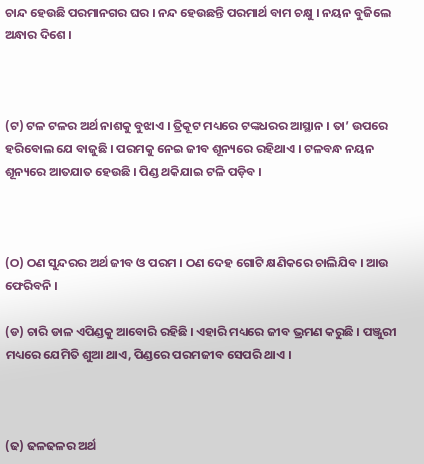ଚାନ୍ଦ ହେଉଛି ପରମାନଗର ଘର । ନନ୍ଦ ହେଉଛନ୍ତି ପରମାର୍ଥ ବାମ ଚକ୍ଷୁ । ନୟନ ବୁଜିଲେ ଅନ୍ଧାର ଦିଶେ ।



(ଟ) ଟଳ ଟଳର ଅର୍ଥ ନାଶକୁ ବୁଝାଏ । ତ୍ରିକୂଟ ମଧ୍ୟରେ ଟଙ୍କଧରର ଆସ୍ଥାନ । ତା’ ଉପରେ ହରିବୋଲ ଯେ ବାଜୁଛି । ପରମକୁ ନେଇ ଜୀବ ଶୂନ୍ୟରେ ରହିଥାଏ । ଟଳବନ୍ଧ ନୟନ ଶୂନ୍ୟରେ ଆତଯାତ ହେଉଛି । ପିଣ୍ଡ ଥକିଯାଇ ଟଳି ପଡ଼ିବ ।



(ଠ) ଠଣ ସୁନ୍ଦରର ଅର୍ଥ ଜୀବ ଓ ପରମ । ଠଣ ଦେହ ଗୋଟି କ୍ଷଣିକରେ ଚାଲିଯିବ । ଆଉ ଫେରିବନି ।

(ଡ) ଚାରି ଡାଳ ଏପିଣ୍ଡକୁ ଆବୋରି ରହିଛି । ଏହାରି ମଧ୍ୟରେ ଜୀବ ଭ୍ରମଣ କରୁଛି । ପଞ୍ଜୁରୀ ମଧ୍ୟରେ ଯେମିତି ଶୁଆ ଥାଏ, ପିଣ୍ଡରେ ପରମଜୀବ ସେପରି ଥାଏ ।



(ଢ) ଢଳଢଳର ଅର୍ଥ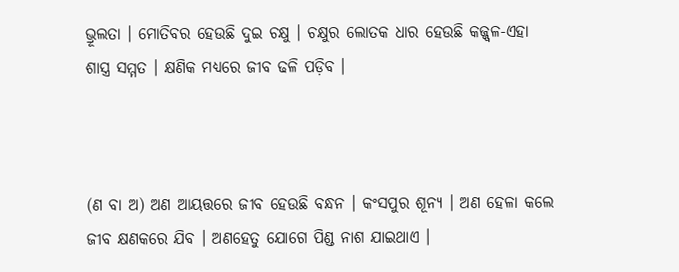ଭ୍ରୂଲତା । ମୋତିବର ହେଉଛି ଦୁଇ ଚକ୍ଷୁ । ଚକ୍ଷୁର ଲୋତକ ଧାର ହେଉଛି କଜ୍ଜ୍ୱଳ-ଏହା ଶାସ୍ତ୍ର ସମ୍ମତ । କ୍ଷଣିକ ମଧ୍ୟରେ ଜୀବ ଢଳି ପଡ଼ିବ ।



(ଣ ବା ଅ) ଅଣ ଆୟତ୍ତରେ ଜୀବ ହେଉଛି ବନ୍ଧନ । କଂସପୁର ଶୂନ୍ୟ । ଅଣ ହେଳା କଲେ ଜୀବ କ୍ଷଣକରେ ଯିବ । ଅଣହେତୁ ଯୋଗେ ପିଣ୍ଡ ନାଶ ଯାଇଥାଏ ।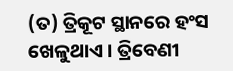(ତ) ତ୍ରିକୂଟ ସ୍ଥାନରେ ହଂସ ଖେଳୁଥାଏ । ତ୍ରିବେଣୀ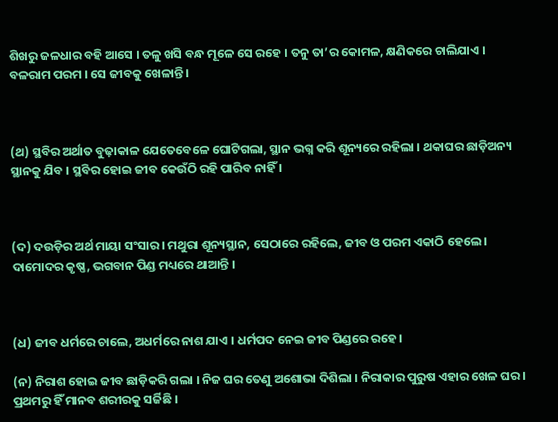ଶିଖରୁ ଜଳଧାର ବହି ଆସେ । ତଳୁ ଖସି ବନ୍ଧ ମୂଳେ ସେ ରହେ । ତନୁ ତା’ର କୋମଳ, କ୍ଷଣିକରେ ଚାଲିଯାଏ । ବଳରାମ ପରମ । ସେ ଜୀବକୁ ଖେଳାନ୍ତି ।



(ଥ) ସ୍ଥବିର ଅର୍ଥାତ ବୁଢ଼ାକାଳ ଯେତେବେଳେ ଘୋଟିଗଲା, ସ୍ଥାନ ଭଗ୍ନ କରି ଶୂନ୍ୟରେ ରହିଲା । ଥକାଘର ଛାଡ଼ିଅନ୍ୟ ସ୍ଥାନକୁ ଯିବ । ସ୍ଥବିର ହୋଇ ଜୀବ କେଉଁଠି ରହି ପାରିବ ନାହିଁ ।



(ଦ) ଦଉଡ଼ିର ଅର୍ଥ ମାୟା ସଂସାର । ମଥୁରା ଶୂନ୍ୟସ୍ଥାନ, ସେଠାରେ ରହିଲେ, ଜୀବ ଓ ପରମ ଏକାଠି ହେଲେ । ଦାମୋଦର କୃଷ୍ଣ, ଭଗବାନ ପିଣ୍ଡ ମଧ୍ୟରେ ଥାଆନ୍ତି ।



(ଧ) ଜୀବ ଧର୍ମରେ ଚାଲେ, ଅଧର୍ମରେ ନାଶ ଯାଏ । ଧର୍ମପଦ ନେଇ ଜୀବ ପିଣ୍ଡରେ ରହେ।

(ନ) ନିରାଶ ହୋଇ ଜୀବ ଛାଡ଼ିକରି ଗଲା । ନିଜ ଘର ତେଣୁ ଅଶୋଭା ଦିଶିଲା । ନିରାକାର ପୁରୁଷ ଏହାର ଖେଳ ଘର । ପ୍ରଥମରୁ ହିଁ ମାନବ ଶରୀରକୁ ସର୍ଜିଛି ।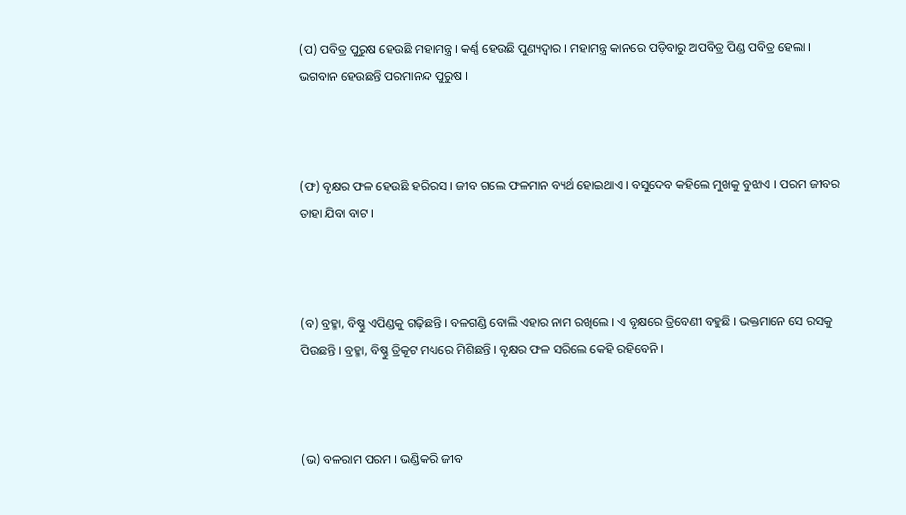(ପ) ପବିତ୍ର ପୁରୁଷ ହେଉଛି ମହାମନ୍ତ୍ର । କର୍ଣ୍ଣ ହେଉଛି ପୁଣ୍ୟଦ୍ୱାର । ମହାମନ୍ତ୍ର କାନରେ ପଡ଼ିବାରୁ ଅପବିତ୍ର ପିଣ୍ଡ ପବିତ୍ର ହେଲା । ଭଗବାନ ହେଉଛନ୍ତି ପରମାନନ୍ଦ ପୁରୁଷ ।



(ଫ) ବୃକ୍ଷର ଫଳ ହେଉଛି ହରିରସ । ଜୀବ ଗଲେ ଫଳମାନ ବ୍ୟର୍ଥ ହୋଇଥାଏ । ବସୁଦେବ କହିଲେ ମୁଖକୁ ବୁଝାଏ । ପରମ ଜୀବର ତାହା ଯିବା ବାଟ ।



(ବ) ବ୍ରହ୍ମା, ବିଷ୍ଣୁ ଏପିଣ୍ଡକୁ ଗଢ଼ିଛନ୍ତି । ବଳଗଣ୍ଡି ବୋଲି ଏହାର ନାମ ରଖିଲେ । ଏ ବୃକ୍ଷରେ ତ୍ରିବେଣୀ ବହୁଛି । ଭକ୍ତମାନେ ସେ ରସକୁ ପିଉଛନ୍ତି । ବ୍ରହ୍ମା, ବିଷ୍ଣୁ ତ୍ରିକୂଟ ମଧ୍ୟରେ ମିଶିଛନ୍ତି । ବୃକ୍ଷର ଫଳ ସରିଲେ କେହି ରହିବେନି ।



(ଭ) ବଳରାମ ପରମ । ଭଣ୍ଡିକରି ଜୀବ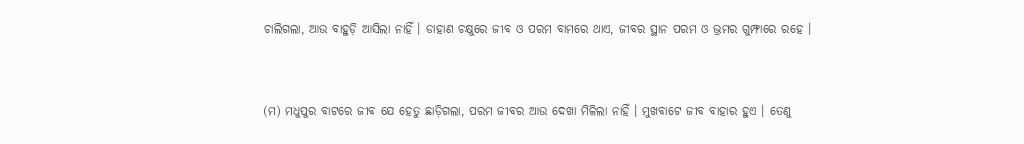ଚାଲିଗଲା, ଆଉ ବାହୁଡ଼ି ଆସିଲା ନାହିଁ । ଡାହାଣ ଚକ୍ଷୁରେ ଜୀବ ଓ ପରମ ବାମରେ ଥାଏ, ଜୀବର ସ୍ଥାନ ପରମ ଓ ଭ୍ରମର ଗୁମ୍ଫାରେ ରହେ ।



(ମ) ମଧୁପୁର ବାଟରେ ଜୀବ ଯେ ହେତୁ ଛାଡ଼ିଗଲା, ପରମ ଜୀବର ଆଉ ଦେଖା ମିଳିଲା ନାହିଁ । ମୁଖବାଟେ ଜୀବ ବାହାର ହୁଏ । ତେଣୁ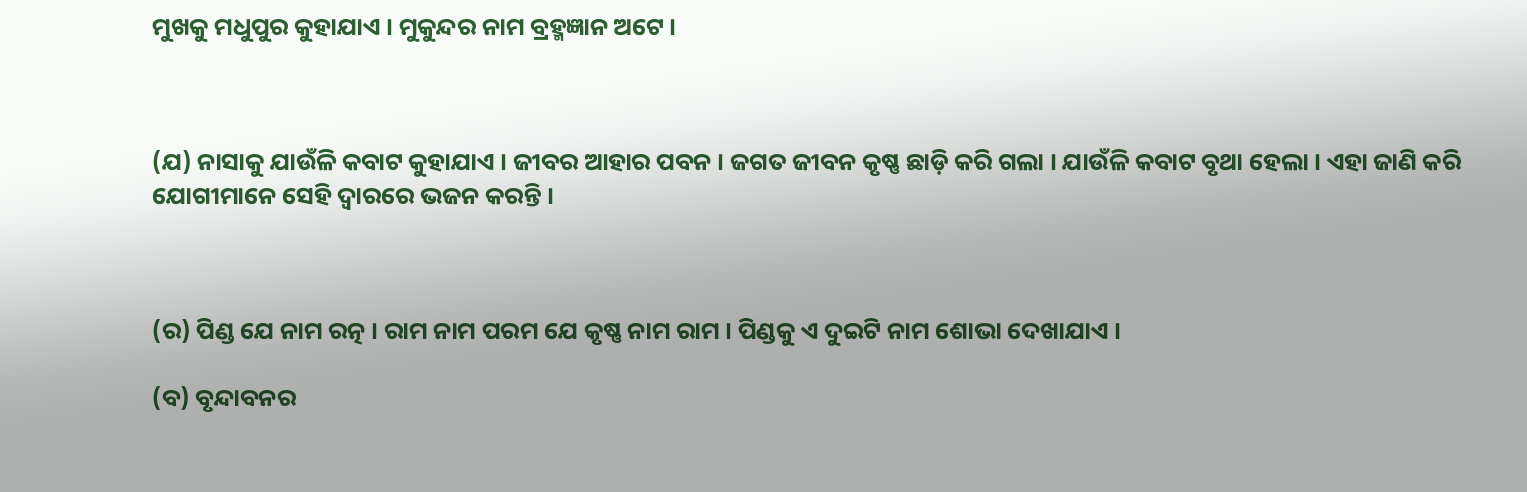ମୁଖକୁ ମଧୁପୁର କୁହାଯାଏ । ମୁକୁନ୍ଦର ନାମ ବ୍ରହ୍ମଜ୍ଞାନ ଅଟେ ।



(ଯ) ନାସାକୁ ଯାଉଁଳି କବାଟ କୁହାଯାଏ । ଜୀବର ଆହାର ପବନ । ଜଗତ ଜୀବନ କୃଷ୍ଣ ଛାଡ଼ି କରି ଗଲା । ଯାଉଁଳି କବାଟ ବୃଥା ହେଲା । ଏହା ଜାଣି କରି ଯୋଗୀମାନେ ସେହି ଦ୍ୱାରରେ ଭଜନ କରନ୍ତି ।



(ର) ପିଣ୍ଡ ଯେ ନାମ ରତ୍ନ । ରାମ ନାମ ପରମ ଯେ କୃଷ୍ଣ ନାମ ରାମ । ପିଣ୍ଡକୁ ଏ ଦୁଇଟି ନାମ ଶୋଭା ଦେଖାଯାଏ ।

(ବ) ବୃନ୍ଦାବନର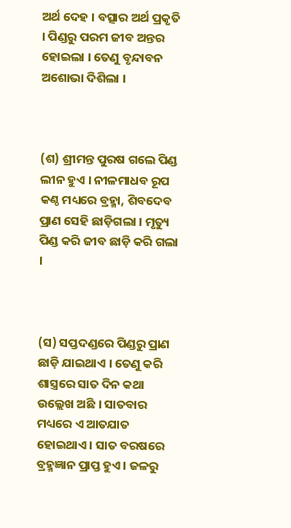ଅର୍ଥ ଦେହ । ବତ୍ସାର ଅର୍ଥ ପ୍ରକୃତି । ପିଣ୍ଡରୁ ପରମ ଜୀବ ଅନ୍ତର ହୋଇଲା । ତେଣୁ ବୃନ୍ଦାବନ ଅଶୋଭା ଦିଶିଲା ।



(ଶ) ଶ୍ରୀମନ୍ତ ପୁରଷ ଗଲେ ପିଣ୍ଡ ଲୀନ ହୁଏ । ନୀଳମାଧବ ରୂପ କଣ୍ଠ ମଧ୍ୟରେ ବ୍ରହ୍ମା, ଶିବଦେବ ପ୍ରାଣ ସେହି ଛାଡ଼ିଗଲା । ମୃତ୍ୟୁ ପିଣ୍ଡ କରି ଜୀବ ଛାଡ଼ି କରି ଗଲା ।



(ସ) ସପ୍ତଦଣ୍ଡରେ ପିଣ୍ଡରୁ ପ୍ରାଣ ଛାଡ଼ି ଯାଇଥାଏ । ତେଣୁ କରି ଶାସ୍ତ୍ରରେ ସାତ ଦିନ କଥା ଉଲ୍ଲେଖ ଅଛି । ସାତବାର ମଧ୍ୟରେ ଏ ଆତଯାତ ହୋଇଥାଏ । ସାତ ବରଷରେ ବ୍ରହ୍ମଜ୍ଞାନ ପ୍ରାପ୍ତ ହୁଏ । ଜଳରୁ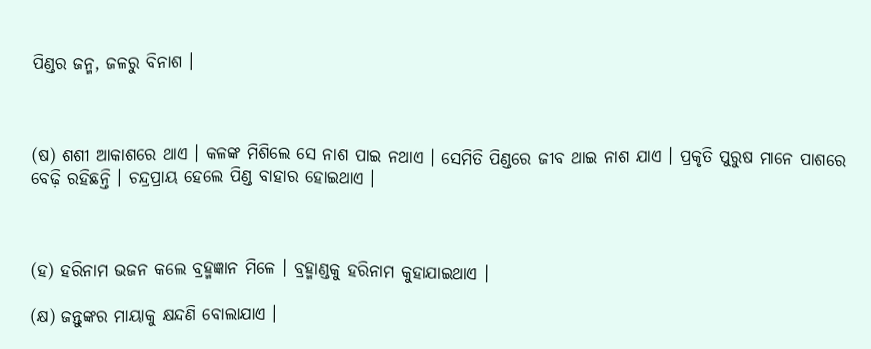ପିଣ୍ଡର ଜନ୍ମ, ଜଳରୁ ବିନାଶ ।



(ଷ) ଶଶୀ ଆକାଶରେ ଥାଏ । କଳଙ୍କ ମିଶିଲେ ସେ ନାଶ ପାଇ ନଥାଏ । ସେମିତି ପିଣ୍ଡରେ ଜୀବ ଥାଇ ନାଶ ଯାଏ । ପ୍ରକୃତି ପୁରୁଷ ମାନେ ପାଶରେ ବେଢ଼ି ରହିଛନ୍ତି । ଚନ୍ଦ୍ରପ୍ରାୟ ହେଲେ ପିଣ୍ଡ ବାହାର ହୋଇଥାଏ ।



(ହ) ହରିନାମ ଭଜନ କଲେ ବ୍ରହ୍ମଜ୍ଞାନ ମିଳେ । ବ୍ରହ୍ମାଣ୍ଡକୁ ହରିନାମ କୁହାଯାଇଥାଏ ।

(କ୍ଷ) ଜନ୍ତୁଙ୍କର ମାୟାକୁ କ୍ଷନ୍ଦଣି ବୋଲାଯାଏ ।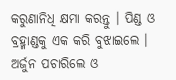କରୁଣାନିଧି କ୍ଷମା କରନ୍ତୁ । ପିଣ୍ଡ ଓ ବ୍ରହ୍ମାଣ୍ଡକୁ ଏକ କରି ବୁଝାଇଲେ । ଅର୍ଜୁନ ପଚାରିଲେ ଓ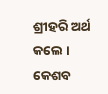ଶ୍ରୀହରି ଅର୍ଥ କଲେ । କେଶବ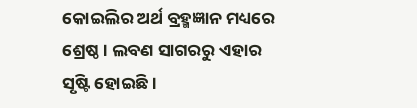କୋଇଲିର ଅର୍ଥ ବ୍ରହ୍ମଜ୍ଞାନ ମଧ୍ୟରେ ଶ୍ରେଷ୍ଠ । ଲବଣ ସାଗରରୁ ଏହାର ସୃଷ୍ଟି ହୋଇଛି ।